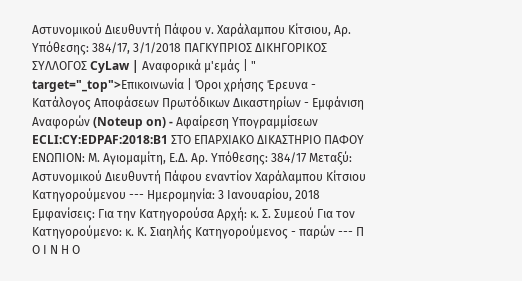Αστυνομικού Διευθυντή Πάφου ν. Χαράλαμπου Κίτσιου, Αρ. Υπόθεσης: 384/17, 3/1/2018 ΠΑΓΚΥΠΡΙΟΣ ΔΙΚΗΓΟΡΙΚΟΣ ΣΥΛΛΟΓΟΣ CyLaw | Αναφορικά μ'εμάς | " target="_top">Επικοινωνία | Όροι χρήσης Έρευνα - Κατάλογος Αποφάσεων Πρωτόδικων Δικαστηρίων - Εμφάνιση Αναφορών (Noteup on) - Αφαίρεση Υπογραμμίσεων ECLI:CY:EDPAF:2018:B1 ΣΤΟ ΕΠΑΡΧΙΑΚΟ ΔΙΚΑΣΤΗΡΙΟ ΠΑΦΟΥ ΕΝΩΠΙΟΝ: Μ. Αγιομαμίτη, Ε.Δ. Αρ. Υπόθεσης: 384/17 Μεταξύ: Αστυνομικού Διευθυντή Πάφου εναντίον Χαράλαμπου Κίτσιου Κατηγορούμενου --- Ημερομηνία: 3 Ιανουαρίου, 2018 Εμφανίσεις: Για την Κατηγορούσα Αρχή: κ. Σ. Συμεού Για τον Κατηγορούμενο: κ. Κ. Σιαηλής Κατηγορούμενος - παρών --- Π Ο Ι Ν Η Ο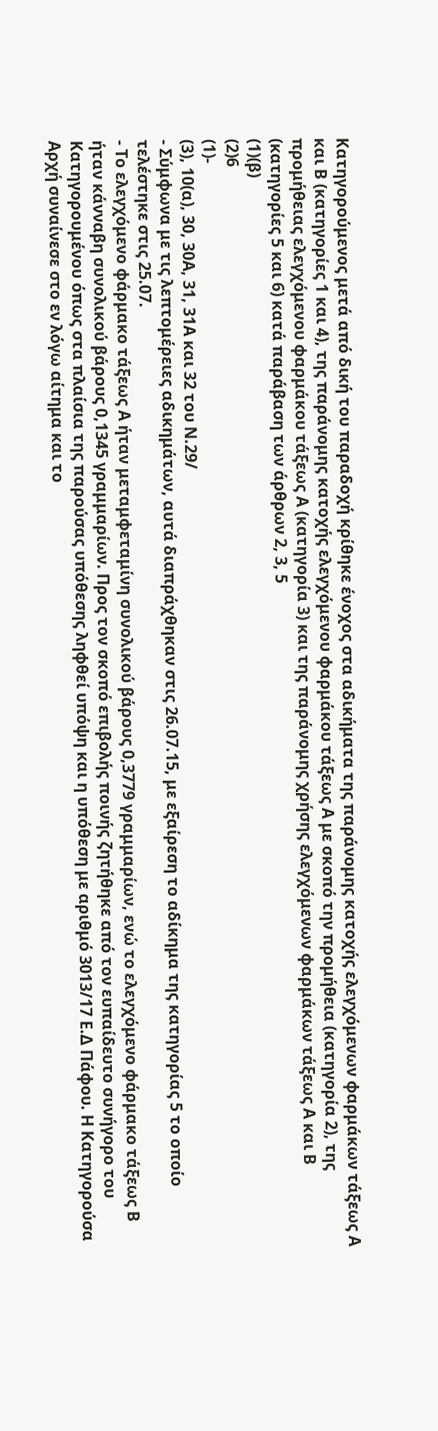Κατηγορούμενος μετά από δική του παραδοχή κρίθηκε ένοχος στα αδικήματα της παράνομης κατοχής ελεγχόμενων φαρμάκων τάξεως Α και Β (κατηγορίες 1 και 4), της παράνομης κατοχής ελεγχόμενου φαρμάκου τάξεως Α με σκοπό την προμήθεια (κατηγορία 2), της προμήθειας ελεγχόμενου φαρμάκου τάξεως Α (κατηγορία 3) και της παράνομης χρήσης ελεγχόμενων φαρμάκων τάξεως Α και Β (κατηγορίες 5 και 6) κατά παράβαση των άρθρων 2, 3, 5
(1)(β)
(2)6
(1)-
(3), 10(α), 30, 30Α, 31, 31Α και 32 του Ν.29/
- Σύμφωνα με τις λεπτομέρειες αδικημάτων, αυτά διαπράχθηκαν στις 26.07.15, με εξαίρεση το αδίκημα της κατηγορίας 5 το οποίο τελέστηκε στις 25.07.
- Το ελεγχόμενο φάρμακο τάξεως Α ήταν μεταμφεταμίνη συνολικού βάρους 0,3779 γραμμαρίων, ενώ το ελεγχόμενο φάρμακο τάξεως Β ήταν κάνναβη συνολικού βάρους 0,1345 γραμμαρίων. Προς τον σκοπό επιβολής ποινής ζητήθηκε από τον ευπαίδευτο συνήγορο του Κατηγορουμένου όπως στα πλαίσια της παρούσας υπόθεσης ληφθεί υπόψη και η υπόθεση με αριθμό 3013/17 Ε.Δ Πάφου. Η Κατηγορούσα Αρχή συναίνεσε στο εν λόγω αίτημα και το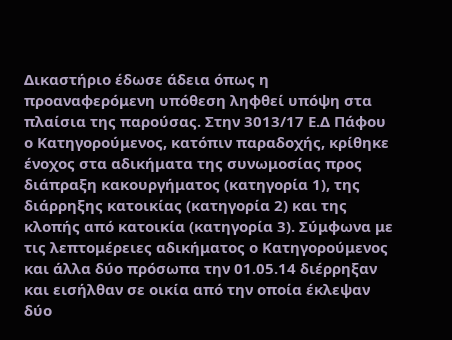Δικαστήριο έδωσε άδεια όπως η προαναφερόμενη υπόθεση ληφθεί υπόψη στα πλαίσια της παρούσας. Στην 3013/17 Ε.Δ Πάφου ο Κατηγορούμενος, κατόπιν παραδοχής, κρίθηκε ένοχος στα αδικήματα της συνωμοσίας προς διάπραξη κακουργήματος (κατηγορία 1), της διάρρηξης κατοικίας (κατηγορία 2) και της κλοπής από κατοικία (κατηγορία 3). Σύμφωνα με τις λεπτομέρειες αδικήματος ο Κατηγορούμενος και άλλα δύο πρόσωπα την 01.05.14 διέρρηξαν και εισήλθαν σε οικία από την οποία έκλεψαν δύο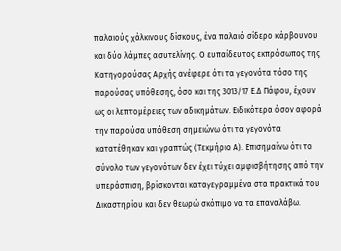παλαιούς χάλκινους δίσκους, ένα παλαιό σίδερο κάρβουνου και δύο λάμπες ασυτελίνης. Ο ευπαίδευτος εκπρόσωπος της Κατηγορούσας Αρχής ανέφερε ότι τα γεγονότα τόσο της παρούσας υπόθεσης, όσο και της 3013/17 Ε.Δ Πάφου, έχουν ως οι λεπτομέρειες των αδικημάτων. Ειδικότερα όσον αφορά την παρούσα υπόθεση σημειώνω ότι τα γεγονότα κατατέθηκαν και γραπτώς (Τεκμήριο Α). Επισημαίνω ότι το σύνολο των γεγονότων δεν έχει τύχει αμφισβήτησης από την υπεράσπιση, βρίσκονται καταγεγραμμένα στα πρακτικά του Δικαστηρίου και δεν θεωρώ σκόπιμο να τα επαναλάβω.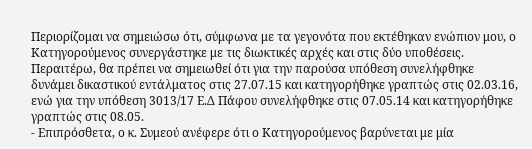Περιορίζομαι να σημειώσω ότι, σύμφωνα με τα γεγονότα που εκτέθηκαν ενώπιον μου, ο Κατηγορούμενος συνεργάστηκε με τις διωκτικές αρχές και στις δύο υποθέσεις. Περαιτέρω, θα πρέπει να σημειωθεί ότι για την παρούσα υπόθεση συνελήφθηκε δυνάμει δικαστικού εντάλματος στις 27.07.15 και κατηγορήθηκε γραπτώς στις 02.03.16, ενώ για την υπόθεση 3013/17 Ε.Δ Πάφου συνελήφθηκε στις 07.05.14 και κατηγορήθηκε γραπτώς στις 08.05.
- Επιπρόσθετα, ο κ. Συμεού ανέφερε ότι ο Κατηγορούμενος βαρύνεται με μία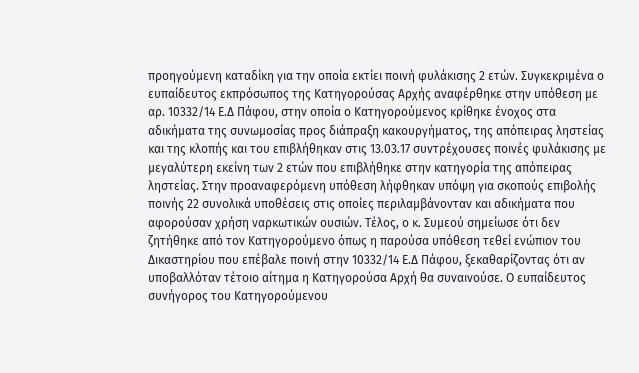προηγούμενη καταδίκη για την οποία εκτίει ποινή φυλάκισης 2 ετών. Συγκεκριμένα ο ευπαίδευτος εκπρόσωπος της Κατηγορούσας Αρχής αναφέρθηκε στην υπόθεση με αρ. 10332/14 Ε.Δ Πάφου, στην οποία ο Κατηγορούμενος κρίθηκε ένοχος στα αδικήματα της συνωμοσίας προς διάπραξη κακουργήματος, της απόπειρας ληστείας και της κλοπής και του επιβλήθηκαν στις 13.03.17 συντρέχουσες ποινές φυλάκισης με μεγαλύτερη εκείνη των 2 ετών που επιβλήθηκε στην κατηγορία της απόπειρας ληστείας. Στην προαναφερόμενη υπόθεση λήφθηκαν υπόψη για σκοπούς επιβολής ποινής 22 συνολικά υποθέσεις στις οποίες περιλαμβάνονταν και αδικήματα που αφορούσαν χρήση ναρκωτικών ουσιών. Τέλος, ο κ. Συμεού σημείωσε ότι δεν ζητήθηκε από τον Κατηγορούμενο όπως η παρούσα υπόθεση τεθεί ενώπιον του Δικαστηρίου που επέβαλε ποινή στην 10332/14 Ε.Δ Πάφου, ξεκαθαρίζοντας ότι αν υποβαλλόταν τέτοιο αίτημα η Κατηγορούσα Αρχή θα συναινούσε. Ο ευπαίδευτος συνήγορος του Κατηγορούμενου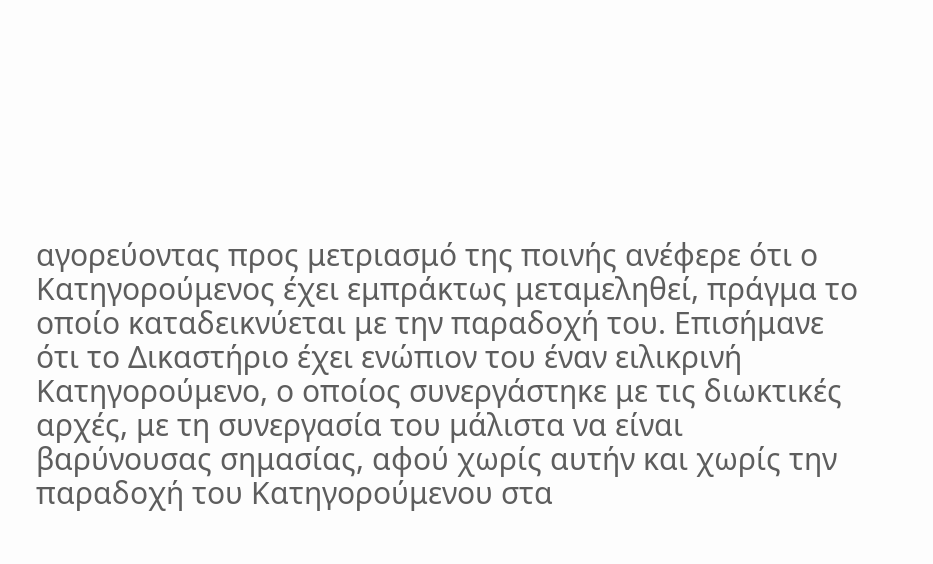αγορεύοντας προς μετριασμό της ποινής ανέφερε ότι ο Κατηγορούμενος έχει εμπράκτως μεταμεληθεί, πράγμα το οποίο καταδεικνύεται με την παραδοχή του. Επισήμανε ότι το Δικαστήριο έχει ενώπιον του έναν ειλικρινή Κατηγορούμενο, ο οποίος συνεργάστηκε με τις διωκτικές αρχές, με τη συνεργασία του μάλιστα να είναι βαρύνουσας σημασίας, αφού χωρίς αυτήν και χωρίς την παραδοχή του Κατηγορούμενου στα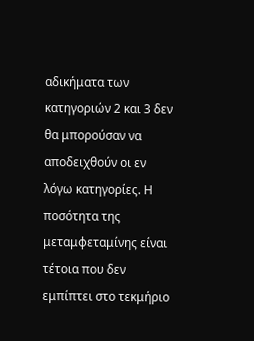αδικήματα των κατηγοριών 2 και 3 δεν θα μπορούσαν να αποδειχθούν οι εν λόγω κατηγορίες. Η ποσότητα της μεταμφεταμίνης είναι τέτοια που δεν εμπίπτει στο τεκμήριο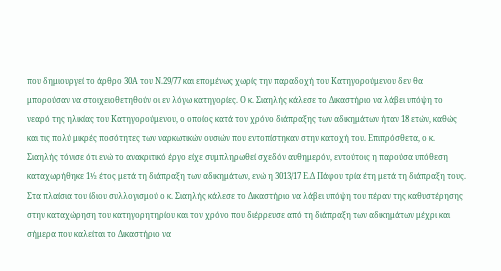που δημιουργεί το άρθρο 30Α του Ν.29/77 και επομένως χωρίς την παραδοχή του Κατηγορούμενου δεν θα μπορούσαν να στοιχειοθετηθούν οι εν λόγω κατηγορίες. Ο κ. Σιαηλής κάλεσε το Δικαστήριο να λάβει υπόψη το νεαρό της ηλικίας του Κατηγορούμενου, ο οποίος κατά τον χρόνο διάπραξης των αδικημάτων ήταν 18 ετών, καθώς και τις πολύ μικρές ποσότητες των ναρκωτικών ουσιών που εντοπίστηκαν στην κατοχή του. Επιπρόσθετα, ο κ. Σιαηλής τόνισε ότι ενώ το ανακριτικό έργο είχε συμπληρωθεί σχεδόν αυθημερόν, εντούτοις η παρούσα υπόθεση καταχωρήθηκε 1½ έτος μετά τη διάπραξη των αδικημάτων, ενώ η 3013/17 Ε.Δ Πάφου τρία έτη μετά τη διάπραξη τους. Στα πλαίσια του ίδιου συλλογισμού ο κ. Σιαηλής κάλεσε το Δικαστήριο να λάβει υπόψη του πέραν της καθυστέρησης στην καταχώρηση του κατηγορητηρίου και τον χρόνο που διέρρευσε από τη διάπραξη των αδικημάτων μέχρι και σήμερα που καλείται το Δικαστήριο να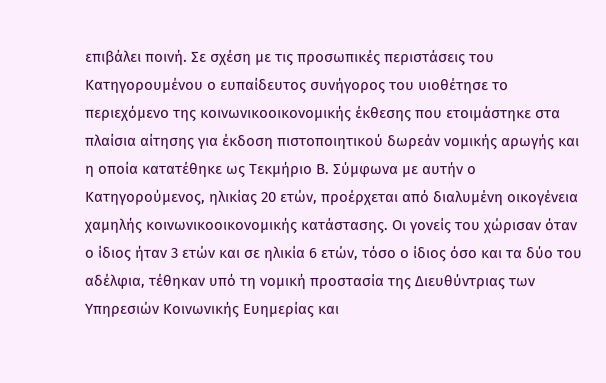επιβάλει ποινή. Σε σχέση με τις προσωπικές περιστάσεις του Κατηγορουμένου ο ευπαίδευτος συνήγορος του υιοθέτησε το περιεχόμενο της κοινωνικοοικονομικής έκθεσης που ετοιμάστηκε στα πλαίσια αίτησης για έκδοση πιστοποιητικού δωρεάν νομικής αρωγής και η οποία κατατέθηκε ως Τεκμήριο Β. Σύμφωνα με αυτήν ο Κατηγορούμενος, ηλικίας 20 ετών, προέρχεται από διαλυμένη οικογένεια χαμηλής κοινωνικοοικονομικής κατάστασης. Οι γονείς του χώρισαν όταν ο ίδιος ήταν 3 ετών και σε ηλικία 6 ετών, τόσο ο ίδιος όσο και τα δύο του αδέλφια, τέθηκαν υπό τη νομική προστασία της Διευθύντριας των Υπηρεσιών Κοινωνικής Ευημερίας και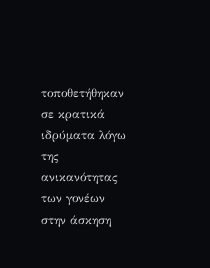τοποθετήθηκαν σε κρατικά ιδρύματα λόγω της ανικανότητας των γονέων στην άσκηση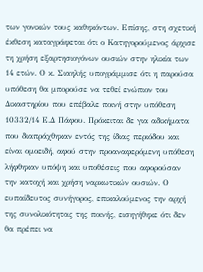των γονικών τους καθηκόντων. Επίσης, στη σχετική έκθεση καταγράφεται ότι ο Κατηγορούμενος άρχισε τη χρήση εξαρτησιογόνων ουσιών στην ηλικία των 14 ετών. Ο κ. Σιαηλής υπογράμμισε ότι η παρούσα υπόθεση θα μπορούσε να τεθεί ενώπιον του Δικαστηρίου που επέβαλε ποινή στην υπόθεση 10332/14 Ε.Δ Πάφου. Πρόκειται δε για αδικήματα που διαπράχθηκαν εντός της ίδιας περιόδου και είναι ομοειδή, αφού στην προαναφερόμενη υπόθεση λήφθηκαν υπόψη και υποθέσεις που αφορούσαν την κατοχή και χρήση ναρκωτικών ουσιών. Ο ευπαίδευτος συνήγορος, επικαλούμενος την αρχή της συνολικότητας της ποινής, εισηγήθηκε ότι δεν θα πρέπει να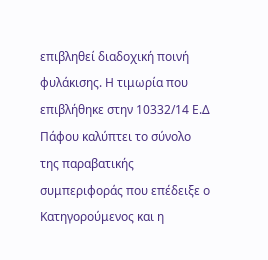επιβληθεί διαδοχική ποινή φυλάκισης. Η τιμωρία που επιβλήθηκε στην 10332/14 Ε.Δ Πάφου καλύπτει το σύνολο της παραβατικής συμπεριφοράς που επέδειξε ο Κατηγορούμενος και η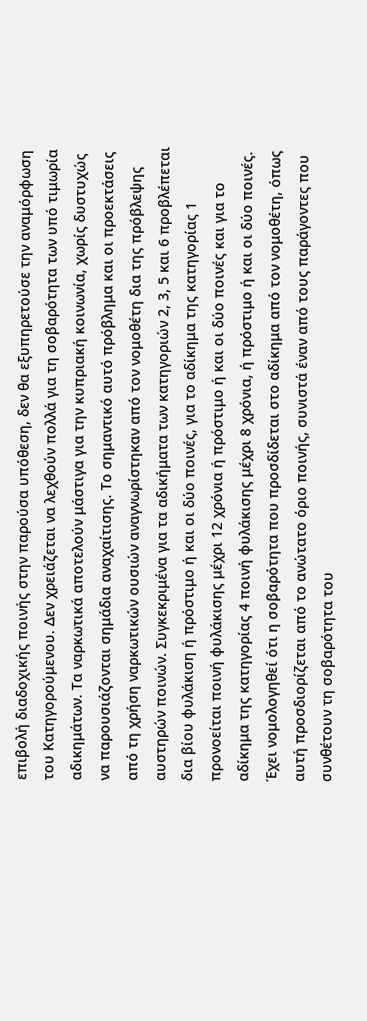επιβολή διαδοχικής ποινής στην παρούσα υπόθεση, δεν θα εξυπηρετούσε την αναμόρφωση του Κατηγορούμενου. Δεν χρειάζεται να λεχθούν πολλά για τη σοβαρότητα των υπό τιμωρία αδικημάτων. Τα ναρκωτικά αποτελούν μάστιγα για την κυπριακή κοινωνία, χωρίς δυστυχώς να παρουσιάζονται σημάδια αναχαίτισης. Το σημαντικό αυτό πρόβλημα και οι προεκτάσεις από τη χρήση ναρκωτικών ουσιών αναγνωρίστηκαν από τον νομοθέτη δια της πρόβλεψης αυστηρών ποινών. Συγκεκριμένα για τα αδικήματα των κατηγοριών 2, 3, 5 και 6 προβλέπεται δια βίου φυλάκιση ή πρόστιμο ή και οι δύο ποινές, για το αδίκημα της κατηγορίας 1 προνοείται ποινή φυλάκισης μέχρι 12 χρόνια ή πρόστιμο ή και οι δύο ποινές και για το αδίκημα της κατηγορίας 4 ποινή φυλάκισης μέχρι 8 χρόνια, ή πρόστιμο ή και οι δύο ποινές. Έχει νομολογηθεί ότι η σοβαρότητα που προσδίδεται στο αδίκημα από τον νομοθέτη, όπως αυτή προσδιορίζεται από το ανώτατο όριο ποινής, συνιστά έναν από τους παράγοντες που συνθέτουν τη σοβαρότητα του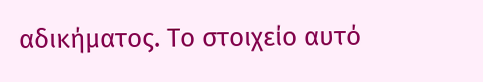αδικήματος. Το στοιχείο αυτό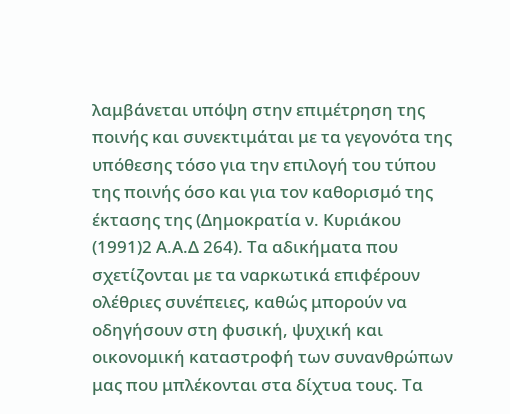λαμβάνεται υπόψη στην επιμέτρηση της ποινής και συνεκτιμάται με τα γεγονότα της υπόθεσης τόσο για την επιλογή του τύπου της ποινής όσο και για τον καθορισμό της έκτασης της (Δημοκρατία ν. Κυριάκου
(1991)2 Α.Α.Δ 264). Τα αδικήματα που σχετίζονται με τα ναρκωτικά επιφέρουν ολέθριες συνέπειες, καθώς μπορούν να οδηγήσουν στη φυσική, ψυχική και οικονομική καταστροφή των συνανθρώπων μας που μπλέκονται στα δίχτυα τους. Τα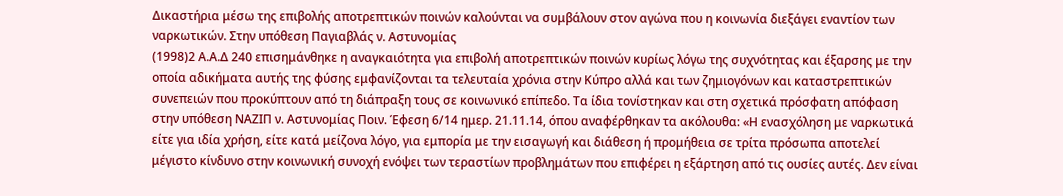Δικαστήρια μέσω της επιβολής αποτρεπτικών ποινών καλούνται να συμβάλουν στον αγώνα που η κοινωνία διεξάγει εναντίον των ναρκωτικών. Στην υπόθεση Παγιαβλάς ν. Αστυνομίας
(1998)2 Α.Α.Δ 240 επισημάνθηκε η αναγκαιότητα για επιβολή αποτρεπτικών ποινών κυρίως λόγω της συχνότητας και έξαρσης με την οποία αδικήματα αυτής της φύσης εμφανίζονται τα τελευταία χρόνια στην Κύπρο αλλά και των ζημιογόνων και καταστρεπτικών συνεπειών που προκύπτουν από τη διάπραξη τους σε κοινωνικό επίπεδο. Τα ίδια τονίστηκαν και στη σχετικά πρόσφατη απόφαση στην υπόθεση ΝΑΖΙΠ ν. Αστυνομίας Ποιν. Έφεση 6/14 ημερ. 21.11.14, όπου αναφέρθηκαν τα ακόλουθα: «Η ενασχόληση με ναρκωτικά είτε για ιδία χρήση, είτε κατά μείζονα λόγο, για εμπορία με την εισαγωγή και διάθεση ή προμήθεια σε τρίτα πρόσωπα αποτελεί μέγιστο κίνδυνο στην κοινωνική συνοχή ενόψει των τεραστίων προβλημάτων που επιφέρει η εξάρτηση από τις ουσίες αυτές. Δεν είναι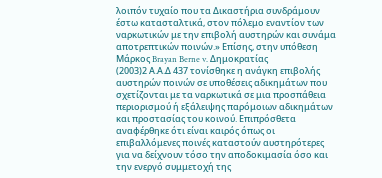λοιπόν τυχαίο που τα Δικαστήρια συνδράμουν έστω κατασταλτικά, στον πόλεμο εναντίον των ναρκωτικών με την επιβολή αυστηρών και συνάμα αποτρεπτικών ποινών.» Επίσης, στην υπόθεση Μάρκος Brayan Berne v. Δημοκρατίας
(2003)2 Α.Α.Δ 437 τονίσθηκε η ανάγκη επιβολής αυστηρών ποινών σε υποθέσεις αδικημάτων που σχετίζονται με τα ναρκωτικά σε μια προσπάθεια περιορισμού ή εξάλειψης παρόμοιων αδικημάτων και προστασίας του κοινού. Επιπρόσθετα αναφέρθηκε ότι είναι καιρός όπως οι επιβαλλόμενες ποινές καταστούν αυστηρότερες για να δείχνουν τόσο την αποδοκιμασία όσο και την ενεργό συμμετοχή της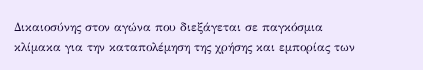Δικαιοσύνης στον αγώνα που διεξάγεται σε παγκόσμια κλίμακα για την καταπολέμηση της χρήσης και εμπορίας των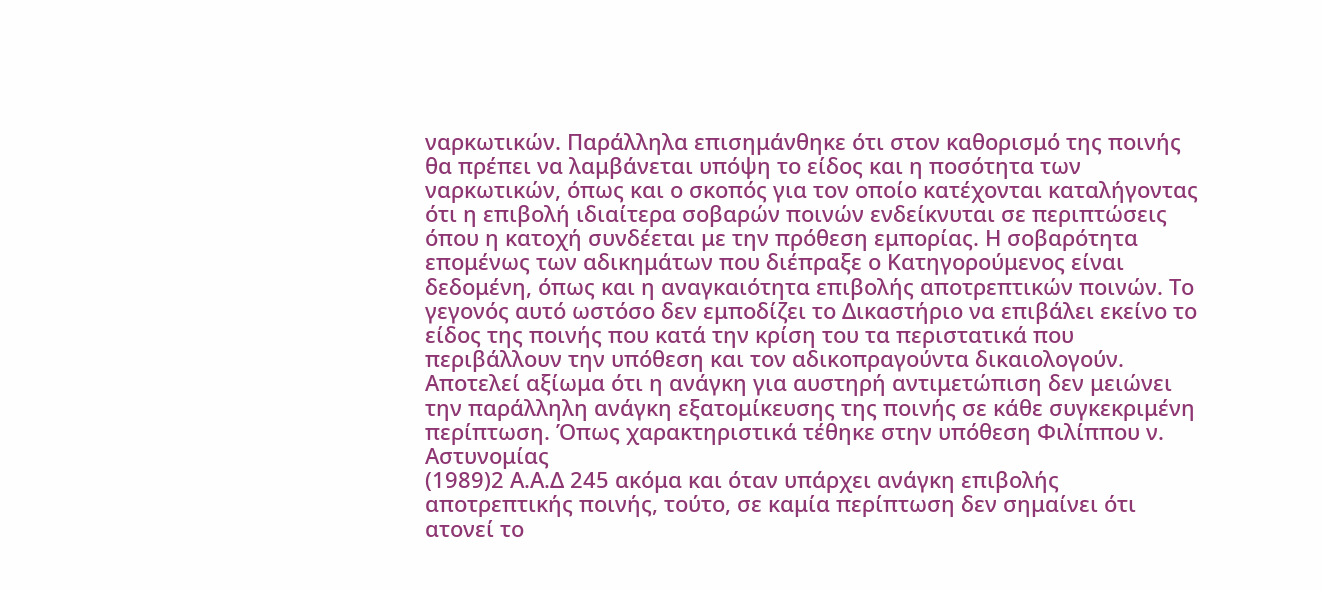ναρκωτικών. Παράλληλα επισημάνθηκε ότι στον καθορισμό της ποινής θα πρέπει να λαμβάνεται υπόψη το είδος και η ποσότητα των ναρκωτικών, όπως και ο σκοπός για τον οποίο κατέχονται καταλήγοντας ότι η επιβολή ιδιαίτερα σοβαρών ποινών ενδείκνυται σε περιπτώσεις όπου η κατοχή συνδέεται με την πρόθεση εμπορίας. Η σοβαρότητα επομένως των αδικημάτων που διέπραξε ο Κατηγορούμενος είναι δεδομένη, όπως και η αναγκαιότητα επιβολής αποτρεπτικών ποινών. Το γεγονός αυτό ωστόσο δεν εμποδίζει το Δικαστήριο να επιβάλει εκείνο το είδος της ποινής που κατά την κρίση του τα περιστατικά που περιβάλλουν την υπόθεση και τον αδικοπραγούντα δικαιολογούν. Αποτελεί αξίωμα ότι η ανάγκη για αυστηρή αντιμετώπιση δεν μειώνει την παράλληλη ανάγκη εξατομίκευσης της ποινής σε κάθε συγκεκριμένη περίπτωση. Όπως χαρακτηριστικά τέθηκε στην υπόθεση Φιλίππου ν. Αστυνομίας
(1989)2 Α.Α.Δ 245 ακόμα και όταν υπάρχει ανάγκη επιβολής αποτρεπτικής ποινής, τούτο, σε καμία περίπτωση δεν σημαίνει ότι ατονεί το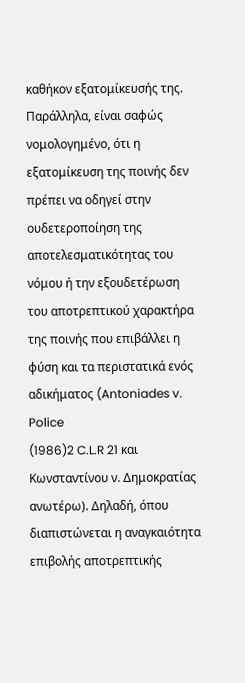καθήκον εξατομίκευσής της. Παράλληλα, είναι σαφώς νομολογημένο, ότι η εξατομίκευση της ποινής δεν πρέπει να οδηγεί στην ουδετεροποίηση της αποτελεσματικότητας του νόμου ή την εξουδετέρωση του αποτρεπτικού χαρακτήρα της ποινής που επιβάλλει η φύση και τα περιστατικά ενός αδικήματος (Antoniades v. Police
(1986)2 C.L.R 21 και Κωνσταντίνου ν. Δημοκρατίας ανωτέρω). Δηλαδή, όπου διαπιστώνεται η αναγκαιότητα επιβολής αποτρεπτικής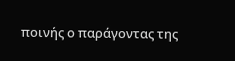ποινής ο παράγοντας της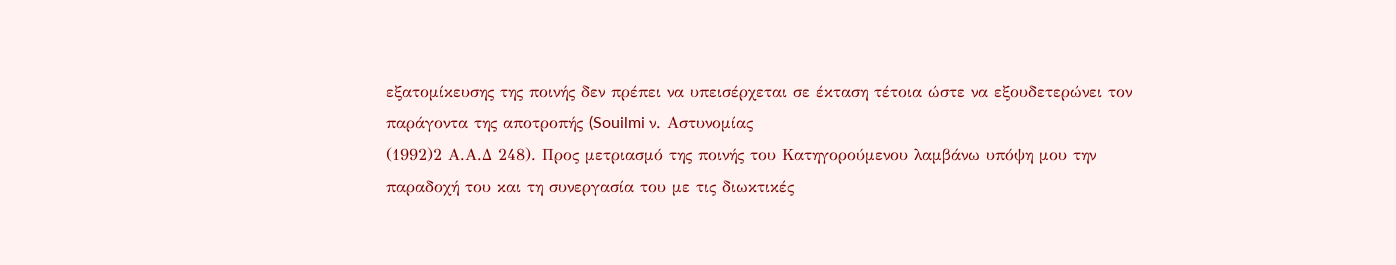εξατομίκευσης της ποινής δεν πρέπει να υπεισέρχεται σε έκταση τέτοια ώστε να εξουδετερώνει τον παράγοντα της αποτροπής (Souilmi ν. Αστυνομίας
(1992)2 Α.Α.Δ 248). Προς μετριασμό της ποινής του Κατηγορούμενου λαμβάνω υπόψη μου την παραδοχή του και τη συνεργασία του με τις διωκτικές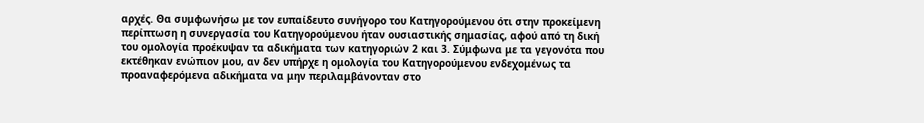αρχές. Θα συμφωνήσω με τον ευπαίδευτο συνήγορο του Κατηγορούμενου ότι στην προκείμενη περίπτωση η συνεργασία του Κατηγορούμενου ήταν ουσιαστικής σημασίας, αφού από τη δική του ομολογία προέκυψαν τα αδικήματα των κατηγοριών 2 και 3. Σύμφωνα με τα γεγονότα που εκτέθηκαν ενώπιον μου, αν δεν υπήρχε η ομολογία του Κατηγορούμενου ενδεχομένως τα προαναφερόμενα αδικήματα να μην περιλαμβάνονταν στο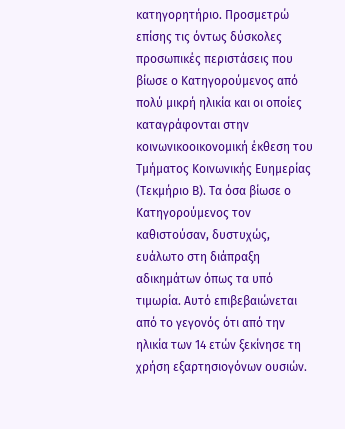κατηγορητήριο. Προσμετρώ επίσης τις όντως δύσκολες προσωπικές περιστάσεις που βίωσε ο Κατηγορούμενος από πολύ μικρή ηλικία και οι οποίες καταγράφονται στην κοινωνικοοικονομική έκθεση του Τμήματος Κοινωνικής Ευημερίας (Τεκμήριο Β). Τα όσα βίωσε ο Κατηγορούμενος τον καθιστούσαν, δυστυχώς, ευάλωτο στη διάπραξη αδικημάτων όπως τα υπό τιμωρία. Αυτό επιβεβαιώνεται από το γεγονός ότι από την ηλικία των 14 ετών ξεκίνησε τη χρήση εξαρτησιογόνων ουσιών.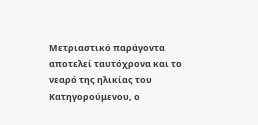Μετριαστικό παράγοντα αποτελεί ταυτόχρονα και το νεαρό της ηλικίας του Κατηγορούμενου, ο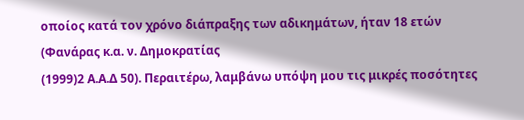οποίος κατά τον χρόνο διάπραξης των αδικημάτων, ήταν 18 ετών (Φανάρας κ.α. ν. Δημοκρατίας
(1999)2 Α.Α.Δ 50). Περαιτέρω, λαμβάνω υπόψη μου τις μικρές ποσότητες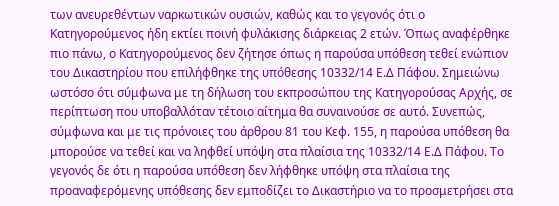των ανευρεθέντων ναρκωτικών ουσιών, καθώς και το γεγονός ότι ο Κατηγορούμενος ήδη εκτίει ποινή φυλάκισης διάρκειας 2 ετών. Όπως αναφέρθηκε πιο πάνω, ο Κατηγορούμενος δεν ζήτησε όπως η παρούσα υπόθεση τεθεί ενώπιον του Δικαστηρίου που επιλήφθηκε της υπόθεσης 10332/14 Ε.Δ Πάφου. Σημειώνω ωστόσο ότι σύμφωνα με τη δήλωση του εκπροσώπου της Κατηγορούσας Αρχής, σε περίπτωση που υποβαλλόταν τέτοιο αίτημα θα συναινούσε σε αυτό. Συνεπώς, σύμφωνα και με τις πρόνοιες του άρθρου 81 του Κεφ. 155, η παρούσα υπόθεση θα μπορούσε να τεθεί και να ληφθεί υπόψη στα πλαίσια της 10332/14 Ε.Δ Πάφου. Το γεγονός δε ότι η παρούσα υπόθεση δεν λήφθηκε υπόψη στα πλαίσια της προαναφερόμενης υπόθεσης δεν εμποδίζει το Δικαστήριο να το προσμετρήσει στα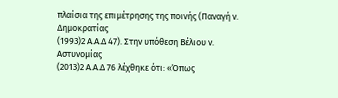πλαίσια της επιμέτρησης της ποινής (Παναγή ν. Δημοκρατίας
(1993)2 Α.Α.Δ 47). Στην υπόθεση Βέλιου ν. Αστυνομίας
(2013)2 Α.Α.Δ 76 λέχθηκε ότι: «Όπως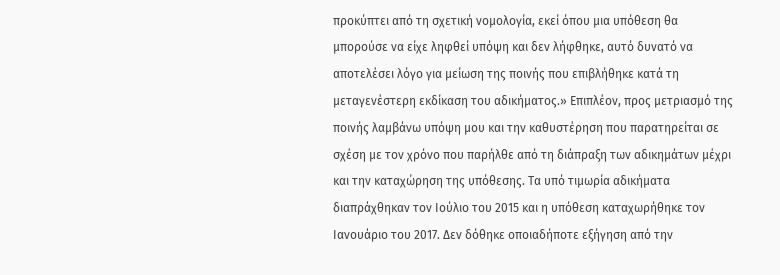προκύπτει από τη σχετική νομολογία, εκεί όπου μια υπόθεση θα μπορούσε να είχε ληφθεί υπόψη και δεν λήφθηκε, αυτό δυνατό να αποτελέσει λόγο για μείωση της ποινής που επιβλήθηκε κατά τη μεταγενέστερη εκδίκαση του αδικήματος.» Επιπλέον, προς μετριασμό της ποινής λαμβάνω υπόψη μου και την καθυστέρηση που παρατηρείται σε σχέση με τον χρόνο που παρήλθε από τη διάπραξη των αδικημάτων μέχρι και την καταχώρηση της υπόθεσης. Τα υπό τιμωρία αδικήματα διαπράχθηκαν τον Ιούλιο του 2015 και η υπόθεση καταχωρήθηκε τον Ιανουάριο του 2017. Δεν δόθηκε οποιαδήποτε εξήγηση από την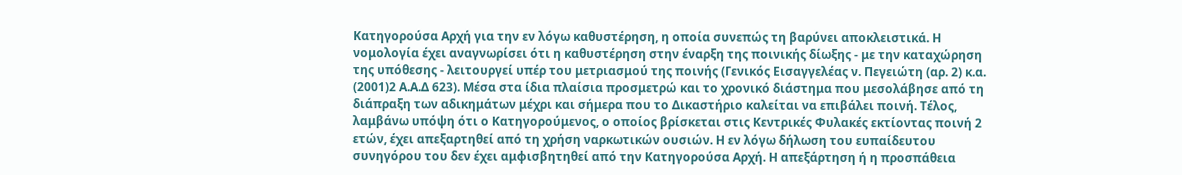Κατηγορούσα Αρχή για την εν λόγω καθυστέρηση, η οποία συνεπώς τη βαρύνει αποκλειστικά. Η νομολογία έχει αναγνωρίσει ότι η καθυστέρηση στην έναρξη της ποινικής δίωξης - με την καταχώρηση της υπόθεσης - λειτουργεί υπέρ του μετριασμού της ποινής (Γενικός Εισαγγελέας ν. Πεγειώτη (αρ. 2) κ.α.
(2001)2 Α.Α.Δ 623). Μέσα στα ίδια πλαίσια προσμετρώ και το χρονικό διάστημα που μεσολάβησε από τη διάπραξη των αδικημάτων μέχρι και σήμερα που το Δικαστήριο καλείται να επιβάλει ποινή. Τέλος, λαμβάνω υπόψη ότι ο Κατηγορούμενος, ο οποίος βρίσκεται στις Κεντρικές Φυλακές εκτίοντας ποινή 2 ετών, έχει απεξαρτηθεί από τη χρήση ναρκωτικών ουσιών. Η εν λόγω δήλωση του ευπαίδευτου συνηγόρου του δεν έχει αμφισβητηθεί από την Κατηγορούσα Αρχή. Η απεξάρτηση ή η προσπάθεια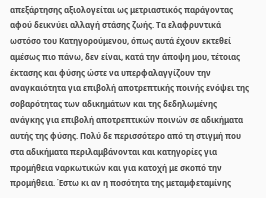απεξάρτησης αξιολογείται ως μετριαστικός παράγοντας αφού δεικνύει αλλαγή στάσης ζωής. Τα ελαφρυντικά ωστόσο του Κατηγορούμενου, όπως αυτά έχουν εκτεθεί αμέσως πιο πάνω, δεν είναι, κατά την άποψη μου, τέτοιας έκτασης και φύσης ώστε να υπερφαλαγγίζουν την αναγκαιότητα για επιβολή αποτρεπτικής ποινής ενόψει της σοβαρότητας των αδικημάτων και της δεδηλωμένης ανάγκης για επιβολή αποτρεπτικών ποινών σε αδικήματα αυτής της φύσης. Πολύ δε περισσότερο από τη στιγμή που στα αδικήματα περιλαμβάνονται και κατηγορίες για προμήθεια ναρκωτικών και για κατοχή με σκοπό την προμήθεια. Έστω κι αν η ποσότητα της μεταμφεταμίνης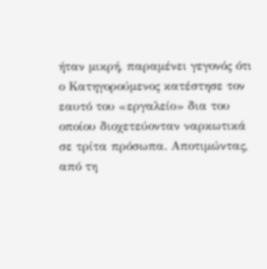ήταν μικρή, παραμένει γεγονός ότι ο Κατηγορούμενος κατέστησε τον εαυτό του «εργαλείο» δια του οποίου διοχετεύονταν ναρκωτικά σε τρίτα πρόσωπα. Αποτιμώντας, από τη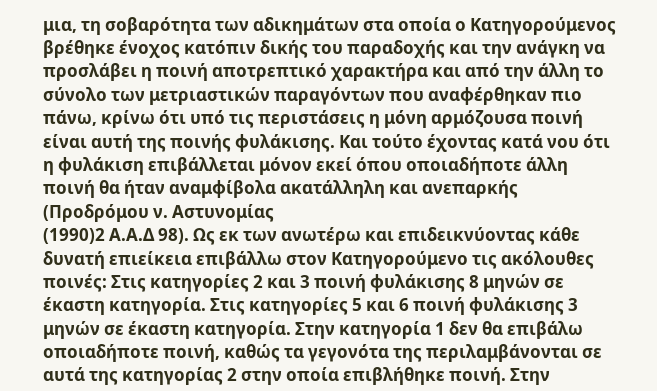μια, τη σοβαρότητα των αδικημάτων στα οποία ο Κατηγορούμενος βρέθηκε ένοχος κατόπιν δικής του παραδοχής και την ανάγκη να προσλάβει η ποινή αποτρεπτικό χαρακτήρα και από την άλλη το σύνολο των μετριαστικών παραγόντων που αναφέρθηκαν πιο πάνω, κρίνω ότι υπό τις περιστάσεις η μόνη αρμόζουσα ποινή είναι αυτή της ποινής φυλάκισης. Και τούτο έχοντας κατά νου ότι η φυλάκιση επιβάλλεται μόνον εκεί όπου οποιαδήποτε άλλη ποινή θα ήταν αναμφίβολα ακατάλληλη και ανεπαρκής (Προδρόμου ν. Αστυνομίας
(1990)2 Α.Α.Δ 98). Ως εκ των ανωτέρω και επιδεικνύοντας κάθε δυνατή επιείκεια επιβάλλω στον Κατηγορούμενο τις ακόλουθες ποινές: Στις κατηγορίες 2 και 3 ποινή φυλάκισης 8 μηνών σε έκαστη κατηγορία. Στις κατηγορίες 5 και 6 ποινή φυλάκισης 3 μηνών σε έκαστη κατηγορία. Στην κατηγορία 1 δεν θα επιβάλω οποιαδήποτε ποινή, καθώς τα γεγονότα της περιλαμβάνονται σε αυτά της κατηγορίας 2 στην οποία επιβλήθηκε ποινή. Στην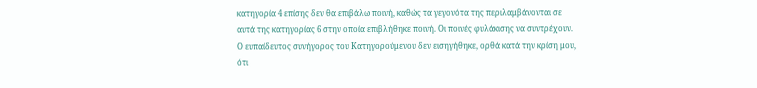κατηγορία 4 επίσης δεν θα επιβάλω ποινή, καθώς τα γεγονότα της περιλαμβάνονται σε αυτά της κατηγορίας 6 στην οποία επιβλήθηκε ποινή. Οι ποινές φυλάκισης να συντρέχουν. Ο ευπαίδευτος συνήγορος του Κατηγορούμενου δεν εισηγήθηκε, ορθά κατά την κρίση μου, ότι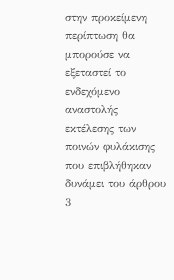στην προκείμενη περίπτωση θα μπορούσε να εξεταστεί το ενδεχόμενο αναστολής εκτέλεσης των ποινών φυλάκισης που επιβλήθηκαν δυνάμει του άρθρου 3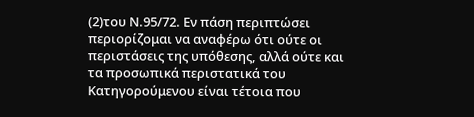(2)του Ν.95/72. Εν πάση περιπτώσει περιορίζομαι να αναφέρω ότι ούτε οι περιστάσεις της υπόθεσης, αλλά ούτε και τα προσωπικά περιστατικά του Κατηγορούμενου είναι τέτοια που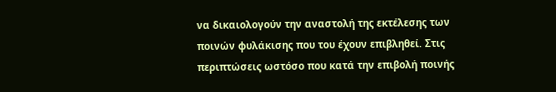να δικαιολογούν την αναστολή της εκτέλεσης των ποινών φυλάκισης που του έχουν επιβληθεί. Στις περιπτώσεις ωστόσο που κατά την επιβολή ποινής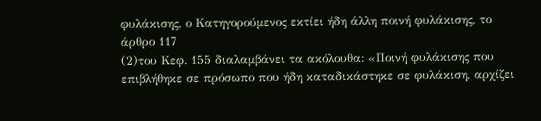φυλάκισης, ο Κατηγορούμενος εκτίει ήδη άλλη ποινή φυλάκισης, το άρθρο 117
(2)του Κεφ. 155 διαλαμβάνει τα ακόλουθα: «Ποινή φυλάκισης που επιβλήθηκε σε πρόσωπο που ήδη καταδικάστηκε σε φυλάκιση, αρχίζει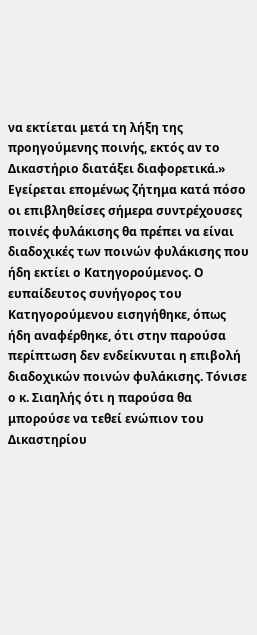να εκτίεται μετά τη λήξη της προηγούμενης ποινής, εκτός αν το Δικαστήριο διατάξει διαφορετικά.» Εγείρεται επομένως ζήτημα κατά πόσο οι επιβληθείσες σήμερα συντρέχουσες ποινές φυλάκισης θα πρέπει να είναι διαδοχικές των ποινών φυλάκισης που ήδη εκτίει ο Κατηγορούμενος. Ο ευπαίδευτος συνήγορος του Κατηγορούμενου εισηγήθηκε, όπως ήδη αναφέρθηκε, ότι στην παρούσα περίπτωση δεν ενδείκνυται η επιβολή διαδοχικών ποινών φυλάκισης. Τόνισε ο κ. Σιαηλής ότι η παρούσα θα μπορούσε να τεθεί ενώπιον του Δικαστηρίου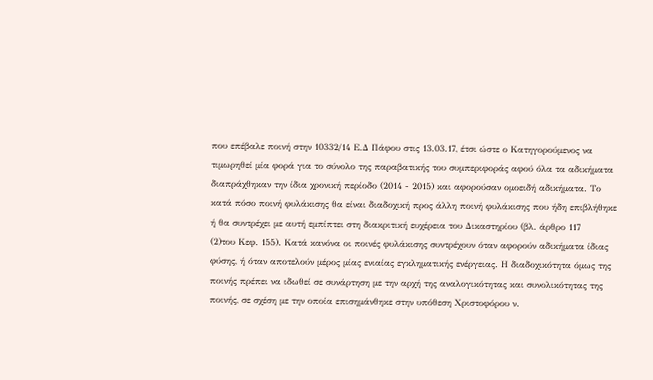που επέβαλε ποινή στην 10332/14 Ε.Δ Πάφου στις 13.03.17, έτσι ώστε ο Κατηγορούμενος να τιμωρηθεί μία φορά για το σύνολο της παραβατικής του συμπεριφοράς αφού όλα τα αδικήματα διαπράχθηκαν την ίδια χρονική περίοδο (2014 - 2015) και αφορούσαν ομοειδή αδικήματα. Το κατά πόσο ποινή φυλάκισης θα είναι διαδοχική προς άλλη ποινή φυλάκισης που ήδη επιβλήθηκε ή θα συντρέχει με αυτή εμπίπτει στη διακριτική ευχέρεια του Δικαστηρίου (βλ. άρθρο 117
(2)του Κεφ. 155). Κατά κανόνα οι ποινές φυλάκισης συντρέχουν όταν αφορούν αδικήματα ίδιας φύσης, ή όταν αποτελούν μέρος μίας ενιαίας εγκληματικής ενέργειας. Η διαδοχικότητα όμως της ποινής πρέπει να ιδωθεί σε συνάρτηση με την αρχή της αναλογικότητας και συνολικότητας της ποινής, σε σχέση με την οποία επισημάνθηκε στην υπόθεση Χριστοφόρου ν.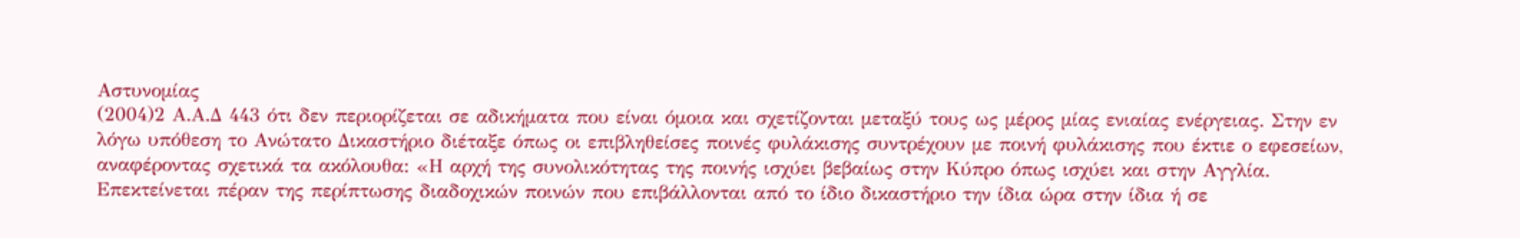Αστυνομίας
(2004)2 Α.Α.Δ 443 ότι δεν περιορίζεται σε αδικήματα που είναι όμοια και σχετίζονται μεταξύ τους ως μέρος μίας ενιαίας ενέργειας. Στην εν λόγω υπόθεση το Ανώτατο Δικαστήριο διέταξε όπως οι επιβληθείσες ποινές φυλάκισης συντρέχουν με ποινή φυλάκισης που έκτιε ο εφεσείων, αναφέροντας σχετικά τα ακόλουθα: «Η αρχή της συνολικότητας της ποινής ισχύει βεβαίως στην Κύπρο όπως ισχύει και στην Αγγλία. Επεκτείνεται πέραν της περίπτωσης διαδοχικών ποινών που επιβάλλονται από το ίδιο δικαστήριο την ίδια ώρα στην ίδια ή σε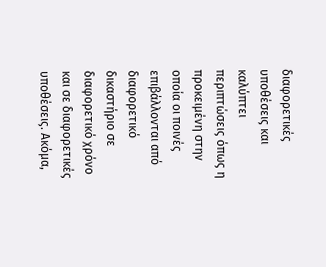διαφορετικές υποθέσεις και καλύπτει περιπτώσεις όπως η προκειμένη στην οποία οι ποινές επιβάλλονται από διαφορετικό δικαστήριο σε διαφορετικό χρόνο και σε διαφορετικές υποθέσεις. Ακόμα,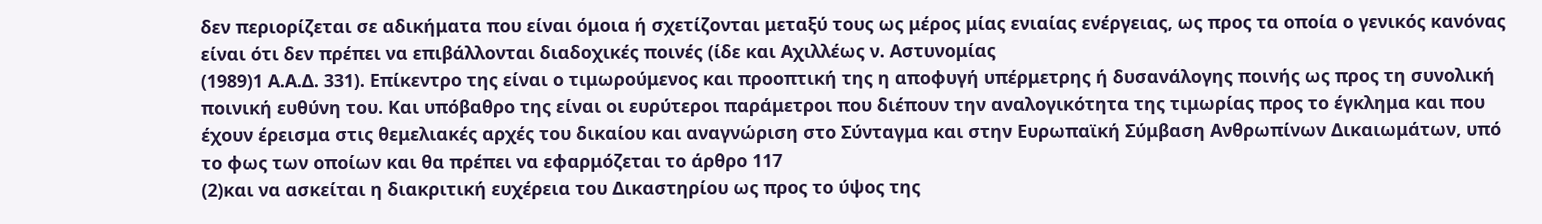δεν περιορίζεται σε αδικήματα που είναι όμοια ή σχετίζονται μεταξύ τους ως μέρος μίας ενιαίας ενέργειας, ως προς τα οποία ο γενικός κανόνας είναι ότι δεν πρέπει να επιβάλλονται διαδοχικές ποινές (ίδε και Αχιλλέως ν. Αστυνομίας
(1989)1 Α.Α.Δ. 331). Επίκεντρο της είναι ο τιμωρούμενος και προοπτική της η αποφυγή υπέρμετρης ή δυσανάλογης ποινής ως προς τη συνολική ποινική ευθύνη του. Και υπόβαθρο της είναι οι ευρύτεροι παράμετροι που διέπουν την αναλογικότητα της τιμωρίας προς το έγκλημα και που έχουν έρεισμα στις θεμελιακές αρχές του δικαίου και αναγνώριση στο Σύνταγμα και στην Ευρωπαϊκή Σύμβαση Ανθρωπίνων Δικαιωμάτων, υπό το φως των οποίων και θα πρέπει να εφαρμόζεται το άρθρο 117
(2)και να ασκείται η διακριτική ευχέρεια του Δικαστηρίου ως προς το ύψος της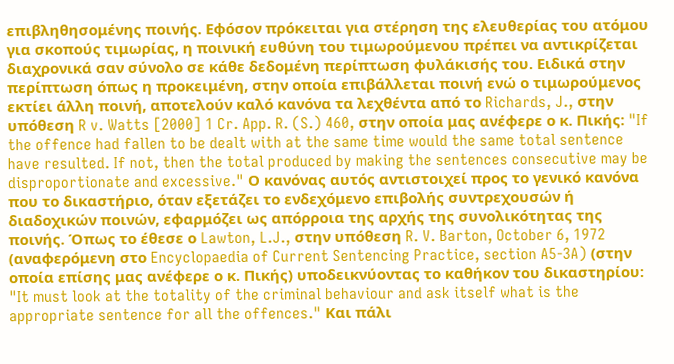επιβληθησομένης ποινής. Εφόσον πρόκειται για στέρηση της ελευθερίας του ατόμου για σκοπούς τιμωρίας, η ποινική ευθύνη του τιμωρούμενου πρέπει να αντικρίζεται διαχρονικά σαν σύνολο σε κάθε δεδομένη περίπτωση φυλάκισής του. Ειδικά στην περίπτωση όπως η προκειμένη, στην οποία επιβάλλεται ποινή ενώ ο τιμωρούμενος εκτίει άλλη ποινή, αποτελούν καλό κανόνα τα λεχθέντα από το Richards, J., στην υπόθεση R v. Watts [2000] 1 Cr. App. R. (S.) 460, στην οποία μας ανέφερε ο κ. Πικής: "If the offence had fallen to be dealt with at the same time would the same total sentence have resulted. If not, then the total produced by making the sentences consecutive may be disproportionate and excessive." Ο κανόνας αυτός αντιστοιχεί προς το γενικό κανόνα που το δικαστήριο, όταν εξετάζει το ενδεχόμενο επιβολής συντρεχουσών ή διαδοχικών ποινών, εφαρμόζει ως απόρροια της αρχής της συνολικότητας της ποινής. Όπως το έθεσε ο Lawton, L.J., στην υπόθεση R. V. Barton, October 6, 1972 (αναφερόμενη στο Encyclopaedia of Current Sentencing Practice, section A5-3A) (στην οποία επίσης μας ανέφερε ο κ. Πικής) υποδεικνύοντας το καθήκον του δικαστηρίου: "It must look at the totality of the criminal behaviour and ask itself what is the appropriate sentence for all the offences." Και πάλι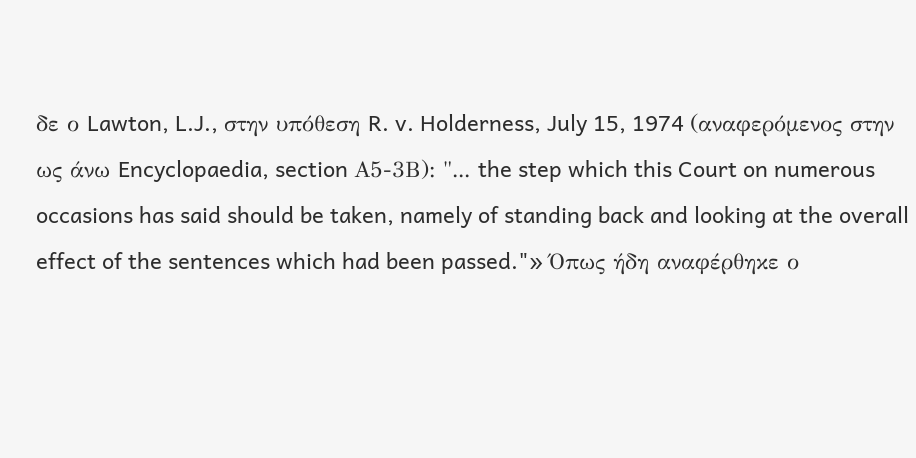δε ο Lawton, L.J., στην υπόθεση R. v. Holderness, July 15, 1974 (αναφερόμενος στην ως άνω Encyclopaedia, section Α5-3Β): "... the step which this Court on numerous occasions has said should be taken, namely of standing back and looking at the overall effect of the sentences which had been passed."» Όπως ήδη αναφέρθηκε ο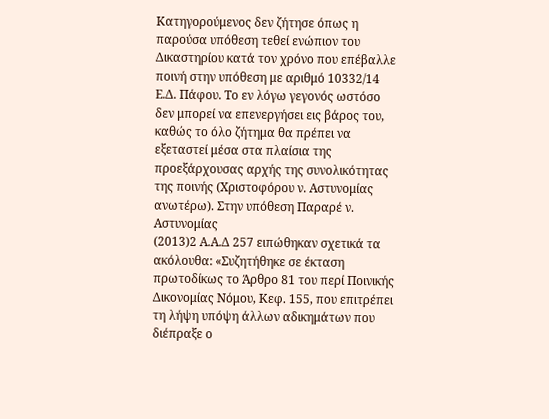Κατηγορούμενος δεν ζήτησε όπως η παρούσα υπόθεση τεθεί ενώπιον του Δικαστηρίου κατά τον χρόνο που επέβαλλε ποινή στην υπόθεση με αριθμό 10332/14 Ε.Δ. Πάφου. Το εν λόγω γεγονός ωστόσο δεν μπορεί να επενεργήσει εις βάρος του, καθώς το όλο ζήτημα θα πρέπει να εξεταστεί μέσα στα πλαίσια της προεξάρχουσας αρχής της συνολικότητας της ποινής (Χριστοφόρου ν. Αστυνομίας ανωτέρω). Στην υπόθεση Παραρέ ν. Αστυνομίας
(2013)2 Α.Α.Δ 257 ειπώθηκαν σχετικά τα ακόλουθα: «Συζητήθηκε σε έκταση πρωτοδίκως το Άρθρο 81 του περί Ποινικής Δικονομίας Νόμου, Κεφ. 155, που επιτρέπει τη λήψη υπόψη άλλων αδικημάτων που διέπραξε ο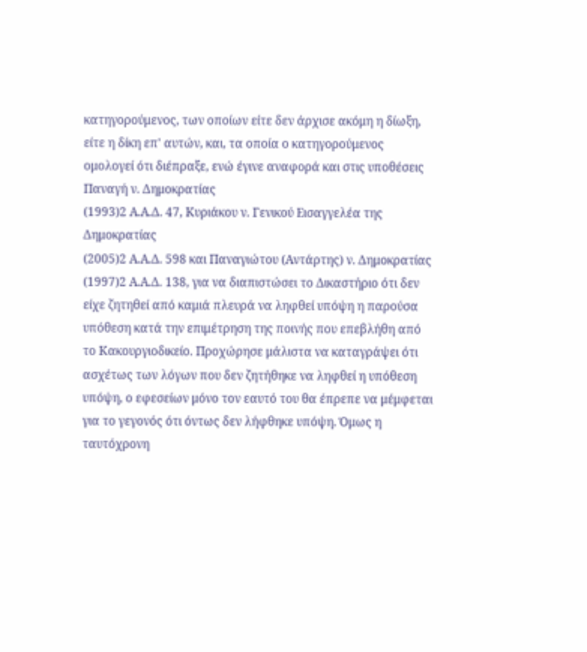κατηγορούμενος, των οποίων είτε δεν άρχισε ακόμη η δίωξη, είτε η δίκη επ' αυτών, και, τα οποία ο κατηγορούμενος ομολογεί ότι διέπραξε, ενώ έγινε αναφορά και στις υποθέσεις Παναγή ν. Δημοκρατίας
(1993)2 Α.Α.Δ. 47, Κυριάκου ν. Γενικού Εισαγγελέα της Δημοκρατίας
(2005)2 Α.Α.Δ. 598 και Παναγιώτου (Αντάρτης) ν. Δημοκρατίας
(1997)2 Α.Α.Δ. 138, για να διαπιστώσει το Δικαστήριο ότι δεν είχε ζητηθεί από καμιά πλευρά να ληφθεί υπόψη η παρούσα υπόθεση κατά την επιμέτρηση της ποινής που επεβλήθη από το Κακουργιοδικείο. Προχώρησε μάλιστα να καταγράψει ότι ασχέτως των λόγων που δεν ζητήθηκε να ληφθεί η υπόθεση υπόψη, ο εφεσείων μόνο τον εαυτό του θα έπρεπε να μέμφεται για το γεγονός ότι όντως δεν λήφθηκε υπόψη. Όμως η ταυτόχρονη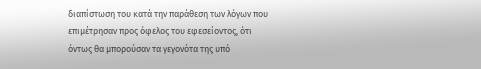διαπίστωση του κατά την παράθεση των λόγων που επιμέτρησαν προς όφελος του εφεσείοντος, ότι όντως θα μπορούσαν τα γεγονότα της υπό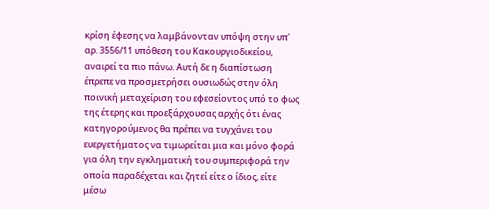κρίση έφεσης να λαμβάνονταν υπόψη στην υπ' αρ. 3556/11 υπόθεση του Κακουργιοδικείου, αναιρεί τα πιο πάνω. Αυτή δε η διαπίστωση έπρεπε να προσμετρήσει ουσιωδώς στην όλη ποινική μεταχείριση του εφεσείοντος υπό το φως της έτερης και προεξάρχουσας αρχής ότι ένας κατηγορούμενος θα πρέπει να τυγχάνει του ευεργετήματος να τιμωρείται μια και μόνο φορά για όλη την εγκληματική του συμπεριφορά την οποία παραδέχεται και ζητεί είτε ο ίδιος, είτε μέσω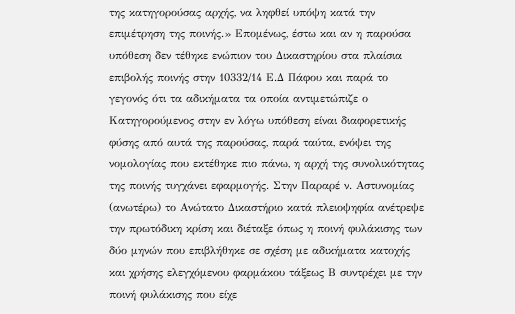της κατηγορούσας αρχής, να ληφθεί υπόψη κατά την επιμέτρηση της ποινής.» Επομένως, έστω και αν η παρούσα υπόθεση δεν τέθηκε ενώπιον του Δικαστηρίου στα πλαίσια επιβολής ποινής στην 10332/14 Ε.Δ Πάφου και παρά το γεγονός ότι τα αδικήματα τα οποία αντιμετώπιζε ο Κατηγορούμενος στην εν λόγω υπόθεση είναι διαφορετικής φύσης από αυτά της παρούσας, παρά ταύτα, ενόψει της νομολογίας που εκτέθηκε πιο πάνω, η αρχή της συνολικότητας της ποινής τυγχάνει εφαρμογής. Στην Παραρέ ν. Αστυνομίας (ανωτέρω) το Ανώτατο Δικαστήριο κατά πλειοψηφία ανέτρεψε την πρωτόδικη κρίση και διέταξε όπως η ποινή φυλάκισης των δύο μηνών που επιβλήθηκε σε σχέση με αδικήματα κατοχής και χρήσης ελεγχόμενου φαρμάκου τάξεως Β συντρέχει με την ποινή φυλάκισης που είχε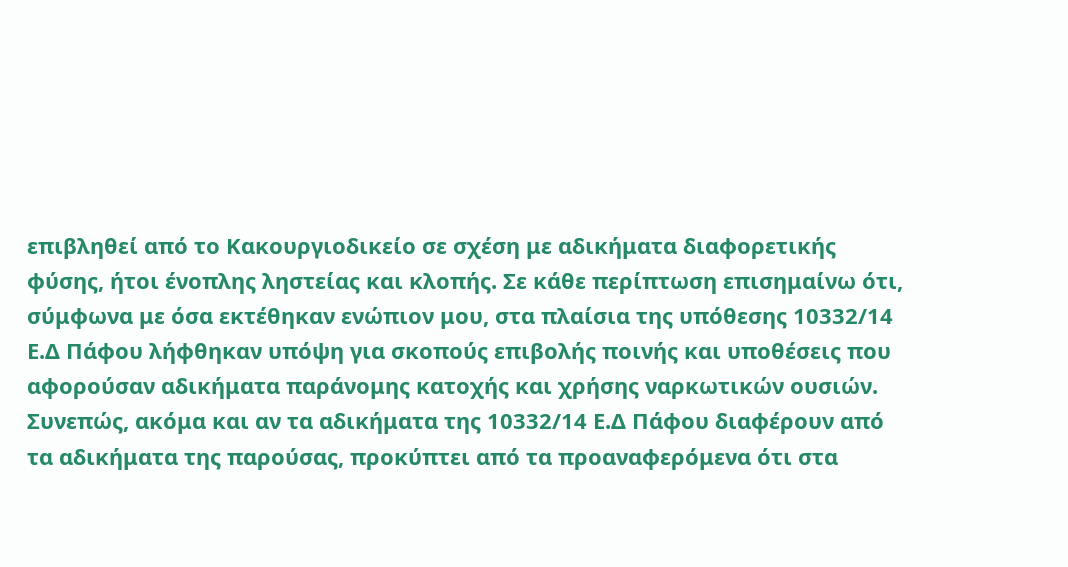επιβληθεί από το Κακουργιοδικείο σε σχέση με αδικήματα διαφορετικής φύσης, ήτοι ένοπλης ληστείας και κλοπής. Σε κάθε περίπτωση επισημαίνω ότι, σύμφωνα με όσα εκτέθηκαν ενώπιον μου, στα πλαίσια της υπόθεσης 10332/14 Ε.Δ Πάφου λήφθηκαν υπόψη για σκοπούς επιβολής ποινής και υποθέσεις που αφορούσαν αδικήματα παράνομης κατοχής και χρήσης ναρκωτικών ουσιών. Συνεπώς, ακόμα και αν τα αδικήματα της 10332/14 Ε.Δ Πάφου διαφέρουν από τα αδικήματα της παρούσας, προκύπτει από τα προαναφερόμενα ότι στα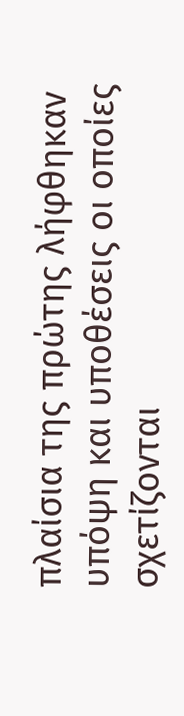πλαίσια της πρώτης λήφθηκαν υπόψη και υποθέσεις οι οποίες σχετίζονται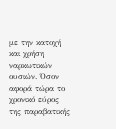με την κατοχή και χρήση ναρκωτικών ουσιών. Όσον αφορά τώρα το χρονικό εύρος της παραβατικής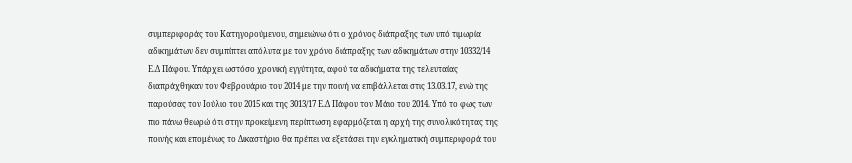συμπεριφοράς του Κατηγορούμενου, σημειώνω ότι ο χρόνος διάπραξης των υπό τιμωρία αδικημάτων δεν συμπίπτει απόλυτα με τον χρόνο διάπραξης των αδικημάτων στην 10332/14 Ε.Δ Πάφου. Υπάρχει ωστόσο χρονική εγγύτητα, αφού τα αδικήματα της τελευταίας διαπράχθηκαν τον Φεβρουάριο του 2014 με την ποινή να επιβάλλεται στις 13.03.17, ενώ της παρούσας τον Ιούλιο του 2015 και της 3013/17 Ε.Δ Πάφου τον Μάιο του 2014. Υπό το φως των πιο πάνω θεωρώ ότι στην προκείμενη περίπτωση εφαρμόζεται η αρχή της συνολικότητας της ποινής και επομένως το Δικαστήριο θα πρέπει να εξετάσει την εγκληματική συμπεριφορά του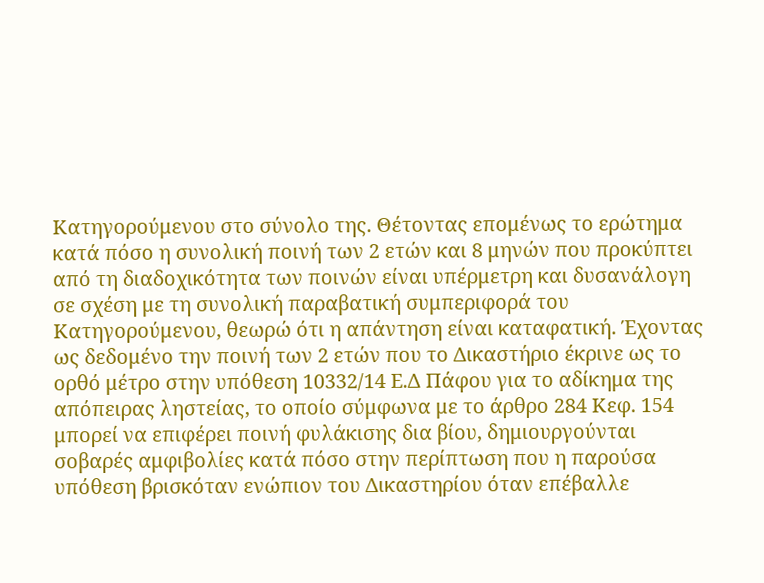Κατηγορούμενου στο σύνολο της. Θέτοντας επομένως το ερώτημα κατά πόσο η συνολική ποινή των 2 ετών και 8 μηνών που προκύπτει από τη διαδοχικότητα των ποινών είναι υπέρμετρη και δυσανάλογη σε σχέση με τη συνολική παραβατική συμπεριφορά του Κατηγορούμενου, θεωρώ ότι η απάντηση είναι καταφατική. Έχοντας ως δεδομένο την ποινή των 2 ετών που το Δικαστήριο έκρινε ως το ορθό μέτρο στην υπόθεση 10332/14 Ε.Δ Πάφου για το αδίκημα της απόπειρας ληστείας, το οποίο σύμφωνα με το άρθρο 284 Κεφ. 154 μπορεί να επιφέρει ποινή φυλάκισης δια βίου, δημιουργούνται σοβαρές αμφιβολίες κατά πόσο στην περίπτωση που η παρούσα υπόθεση βρισκόταν ενώπιον του Δικαστηρίου όταν επέβαλλε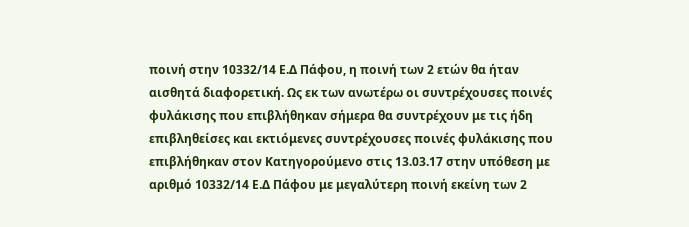ποινή στην 10332/14 Ε.Δ Πάφου, η ποινή των 2 ετών θα ήταν αισθητά διαφορετική. Ως εκ των ανωτέρω οι συντρέχουσες ποινές φυλάκισης που επιβλήθηκαν σήμερα θα συντρέχουν με τις ήδη επιβληθείσες και εκτιόμενες συντρέχουσες ποινές φυλάκισης που επιβλήθηκαν στον Κατηγορούμενο στις 13.03.17 στην υπόθεση με αριθμό 10332/14 Ε.Δ Πάφου με μεγαλύτερη ποινή εκείνη των 2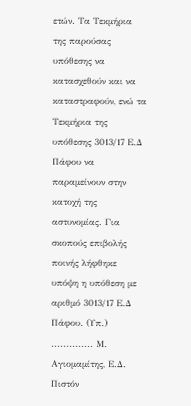ετών. Τα Τεκμήρια της παρούσας υπόθεσης να κατασχεθούν και να καταστραφούν, ενώ τα Τεκμήρια της υπόθεσης 3013/17 Ε.Δ Πάφου να παραμείνουν στην κατοχή της αστυνομίας. Για σκοπούς επιβολής ποινής λήφθηκε υπόψη η υπόθεση με αριθμό 3013/17 Ε.Δ Πάφου. (Υπ.) .............. Μ. Αγιομαμίτης, Ε.Δ. Πιστόν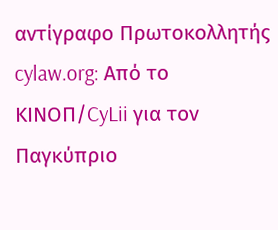αντίγραφο Πρωτοκολλητής cylaw.org: Από το ΚΙΝOΠ/CyLii για τον Παγκύπριο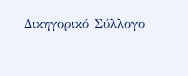Δικηγορικό Σύλλογο